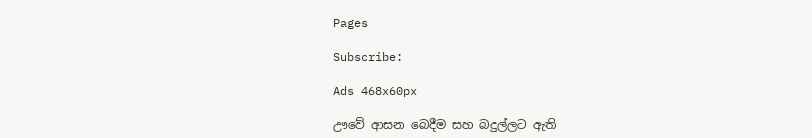Pages

Subscribe:

Ads 468x60px

ඌවේ ආසන බෙදීම සහ බදුල්ලට ඇති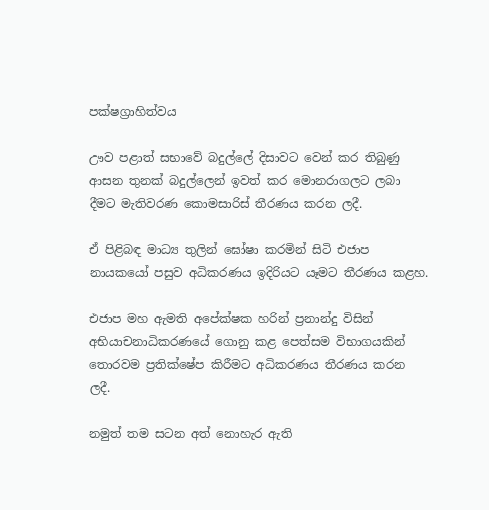පක්ෂග්‍රාහිත්වය

ඌව පළාත් සභාවේ බදුල්ලේ දිසාවට වෙන් කර තිබුණු ආසන තුනක් බදුල්ලෙන් ඉවත් කර මොනරාගලට ලබා දීමට මැතිවරණ කොමසාරිස් තීරණය කරන ලදී.

ඒ පිළිබඳ මාධ්‍ය තුලින් ඝෝෂා කරමින් සිටි එජාප නායකයෝ පසුව අධිකරණය ඉදිරියට යෑමට තීරණය කළහ.

එජාප මහ ඇමති අපේක්ෂක හරින් ප්‍රනාන්දු විසින් අභියාචනාධිකරණයේ ගොනු කළ පෙත්සම විභාගයකින් තොරවම ප්‍රතික්ෂේප කිරීමට අධිකරණය තීරණය කරන ලදී.

නමුත් තම සටන අත් නොහැර ඇති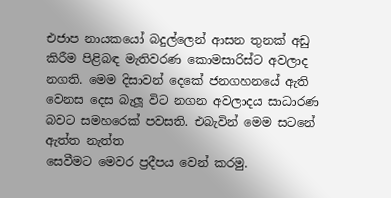එජාප නායකයෝ බදුල්ලෙන් ආසන තුනක් අඩු කිරීම පිළිබඳ මැතිවරණ කොමසාරිස්ට අවලාද නගති. මෙම දිසාවන් දෙකේ ජනගහනයේ ඇති වෙනස දෙස බැලූ විට නගන අවලාදය සාධාරණ බවට සමහරෙක් පවසති. එබැවින් මෙම සටනේ ඇත්ත නැත්ත
සෙවීමට මෙවර ප්‍රදීපය වෙන් කරමු.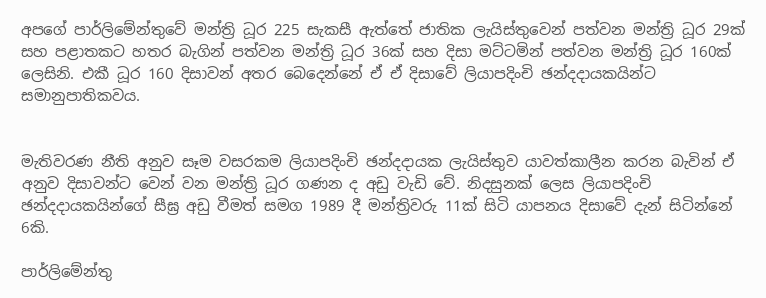අපගේ පාර්ලිමේන්තුවේ මන්ත්‍රි ධූර 225 සැකසී ඇත්තේ ජාතික ලැයිස්තුවෙන් පත්වන මන්ත්‍රි ධූර 29ක් සහ පළාතකට හතර බැගින් පත්වන මන්ත්‍රි ධූර 36ක් සහ දිසා මට්ටමින් පත්වන මන්ත්‍රි ධූර 160ක් ලෙසිනි. එකී ධූර 160 දිසාවන් අතර බෙදෙන්නේ ඒ ඒ දිසාවේ ලියාපදිංචි ඡන්දදායකයින්ට සමානුපාතිකවය.


මැතිවරණ නීති අනුව සෑම වසරකම ලියාපදිංචි ඡන්දදායක ලැයිස්තුව යාවත්කාලීන කරන බැවින් ඒ අනුව දිසාවන්ට වෙන් වන මන්ත්‍රි ධූර ගණන ද අඩු වැඩි වේ. නිදසුනක් ලෙස ලියාපදිංචි ඡන්දදායකයින්ගේ සීඝ්‍ර අඩු වීමත් සමග 1989 දී මන්ත්‍රිවරු 11ක් සිටි යාපනය දිසාවේ දැන් සිටින්නේ 6කි.

පාර්ලිමේන්තු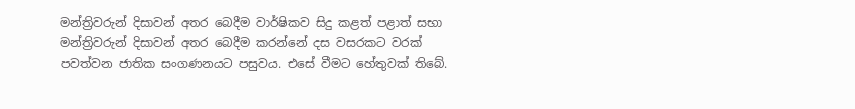මන්ත්‍රිවරුන් දිසාවන් අතර බෙදීම වාර්ෂිකව සිදු කළත් පළාත් සභා මන්ත්‍රිවරුන් දිසාවන් අතර බෙදීම කරන්නේ දස වසරකට වරක් පවත්වන ජාතික සංගණනයට පසුවය. එසේ වීමට හේතුවක් තිබේ.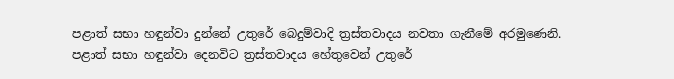පළාත් සභා හඳුන්වා දුන්නේ උතුරේ බෙදුම්වාදි ත්‍රස්තවාදය නවතා ගැනීමේ අරමුණෙනි. පළාත් සභා හඳුන්වා දෙනවිට ත්‍රස්තවාදය හේතුවෙන් උතුරේ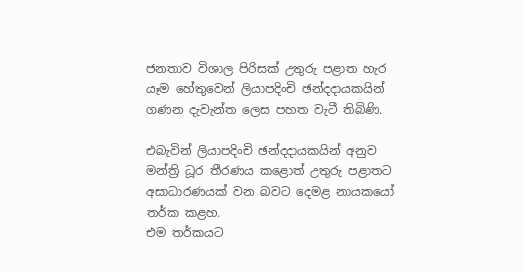ජනතාව විශාල පිරිසක් උතුරු පළාත හැර යෑම හේතුවෙන් ලියාපදිංචි ඡන්දදායකයින් ගණන දැවැන්ත ලෙස පහත වැටී තිබිණි.

එබැවින් ලියාපදිංචි ඡන්දදායකයින් අනුව මන්ත්‍රි ධූර තීරණය කළොත් උතුරු පළාතට අසාධාරණයක් වන බවට දෙමළ නායකයෝ තර්ක කළහ.
එම තර්කයට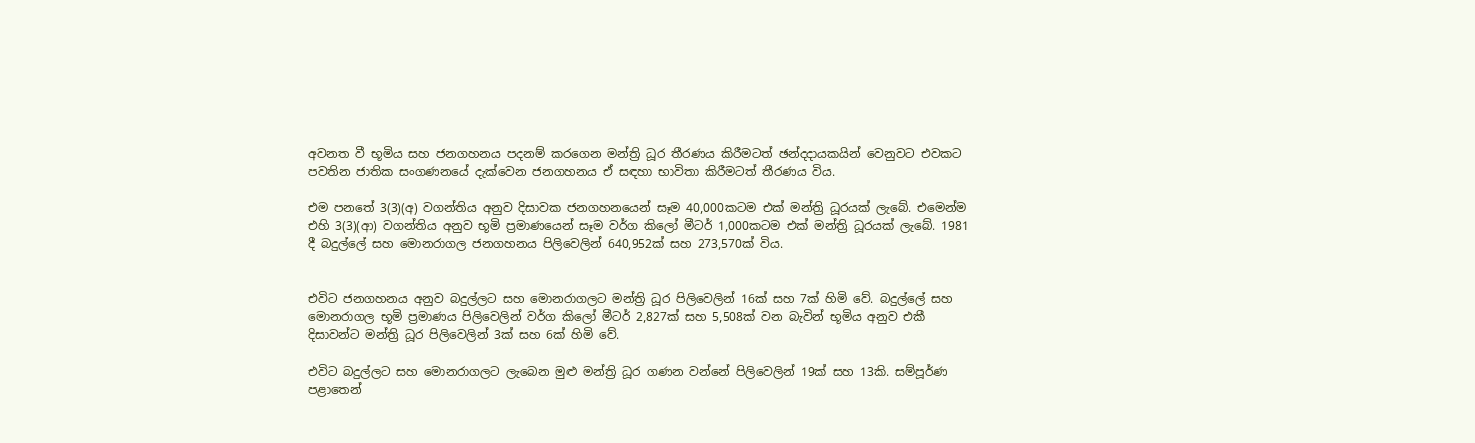අවනත වී භූමිය සහ ජනගහනය පදනම් කරගෙන මන්ත්‍රි ධූර තීරණය කිරීමටත් ඡන්දදායකයින් වෙනුවට එවකට පවතින ජාතික සංගණනයේ දැක්වෙන ජනගහනය ඒ සඳහා භාවිතා කිරීමටත් තීරණය විය.

එම පනතේ 3(3)(අ) වගන්තිය අනුව දිසාවක ජනගහනයෙන් සෑම 40,000කටම එක් මන්ත්‍රි ධූරයක් ලැබේ. එමෙන්ම එහි 3(3)(ආ) වගන්තිය අනුව භූමි ප්‍රමාණයෙන් සෑම වර්ග කිලෝ මීටර් 1,000කටම එක් මන්ත්‍රි ධූරයක් ලැබේ. 1981 දී බදුල්ලේ සහ මොනරාගල ජනගහනය පිලිවෙලින් 640,952ක් සහ 273,570ක් විය.


එවිට ජනගහනය අනුව බදුල්ලට සහ මොනරාගලට මන්ත්‍රි ධූර පිලිවෙලින් 16ක් සහ 7ක් හිමි වේ. බදුල්ලේ සහ මොනරාගල භූමි ප්‍රමාණය පිලිවෙලින් වර්ග කිලෝ මීටර් 2,827ක් සහ 5,508ක් වන බැවින් භූමිය අනුව එකී දිසාවන්ට මන්ත්‍රි ධූර පිලිවෙලින් 3ක් සහ 6ක් හිමි වේ.

එවිට බදුල්ලට සහ මොනරාගලට ලැබෙන මුළු මන්ත්‍රි ධූර ගණන වන්නේ පිලිවෙලින් 19ක් සහ 13කි. සම්පූර්ණ පළාතෙන්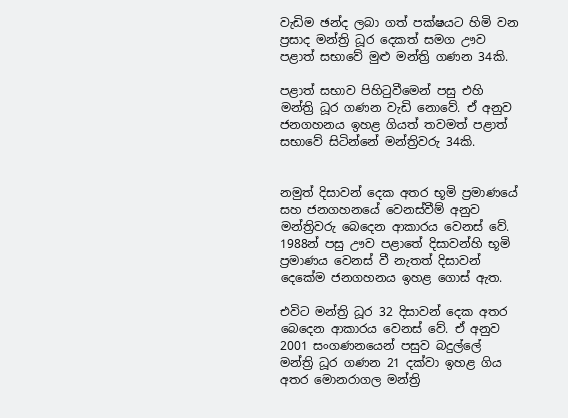වැඩිම ඡන්ද ලබා ගත් පක්ෂයට හිමි වන ප්‍රසාද මන්ත්‍රි ධූර දෙකත් සමග ඌව පළාත් සභාවේ මුළු මන්ත්‍රි ගණන 34කි.

පළාත් සභාව පිහිටුවීමෙන් පසු එහි මන්ත්‍රි ධූර ගණන වැඩි නොවේ. ඒ අනුව ජනගහනය ඉහළ ගියත් තවමත් පළාත් සභාවේ සිටින්නේ මන්ත්‍රිවරු 34කි.


නමුත් දිසාවන් දෙක අතර භූමි ප්‍රමාණයේ සහ ජනගහනයේ වෙනස්වීම් අනුව මන්ත්‍රිවරු බෙදෙන ආකාරය වෙනස් වේ. 1988න් පසු ඌව පළාතේ දිසාවන්හි භූමි ප්‍රමාණය වෙනස් වී නැතත් දිසාවන් දෙකේම ජනගහනය ඉහළ ගොස් ඇත.

එවිට මන්ත්‍රි ධූර 32 දිසාවන් දෙක අතර බෙදෙන ආකාරය වෙනස් වේ. ඒ අනුව 2001 සංගණනයෙන් පසුව බදුල්ලේ මන්ත්‍රි ධූර ගණන 21 දක්වා ඉහළ ගිය අතර මොනරාගල මන්ත්‍රි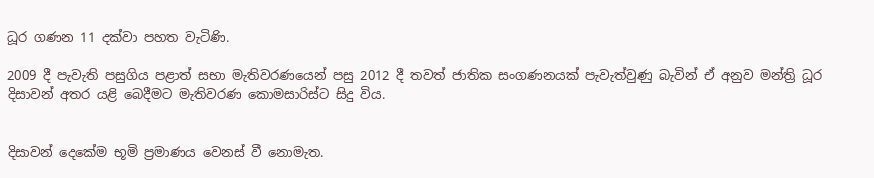ධූර ගණන 11 දක්වා පහත වැටිණි.

2009 දී පැවැති පසුගිය පළාත් සභා මැතිවරණයෙන් පසු 2012 දී තවත් ජාතික සංගණනයක් පැවැත්වුණු බැවින් ඒ අනුව මන්ත්‍රි ධූර දිසාවන් අතර යළි බෙදීමට මැතිවරණ කොමසාරිස්ට සිදු විය.


දිසාවන් දෙකේම භූමි ප්‍රමාණය වෙනස් වී නොමැත.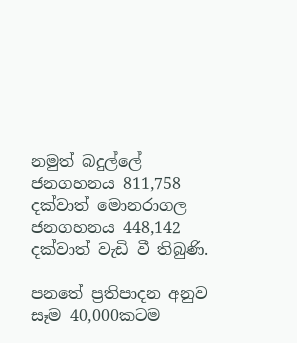නමුත් බදුල්ලේ ජනගහනය 811,758 දක්වාත් ‍මොනරාගල ජනගහනය 448,142 දක්වාත් වැඩි වී තිබුණි.

පනතේ ප්‍රතිපාදන අනුව සෑම 40,000කටම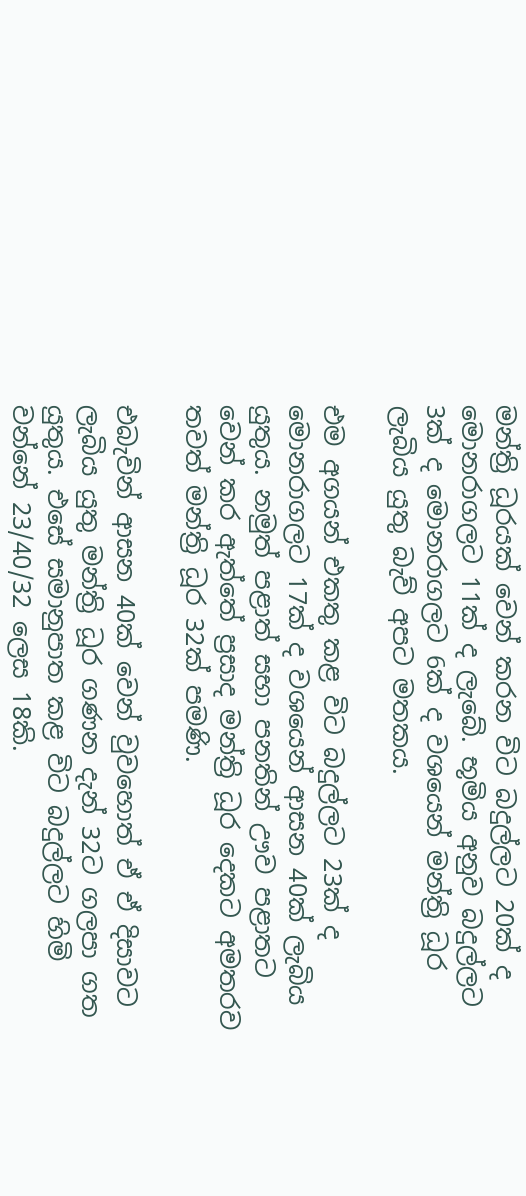මන්ත්‍රි ධූරයක් වෙන් කරන විට බදුල්ලට 20ක් ද මොනරාගලට 11ක් ද ලැබේ. භූමිය අනුව බදුල්ලට 3ක් ද මොනරාගලට 6ක් ද වශයෙන් මන්ත්‍රි ධූර ලැබිය යුතු බැව් අපට මතකය.

එම අගයන් එකතු කළ විට බදුල්ලට 23ක් ද මොනරාගලට 17ක් ද වශයෙන් ආසන 40ක් ලැබිය යුතුය. නමුත් පළාත් සභා පනතින් ඌව පළාතට වෙන් කර ඇත්තේ ප්‍රසාද මන්ත්‍රි ධූර දෙකට අමතරව තවත් මන්ත්‍රි ධූර 32ක් පමණි.

එබැවින් ආසන 40ක් වෙන් වුවහොත් ඒ ඒ දිසාවට ලැබිය යුතු මන්ත්‍රි ධූර ගණන දැන් 32ට ගලපා ගත යුතුය. එසේ සමානුපාත කළ විට බදුල්ලට හිමි වන්නේ 23/40/32 ලෙස 18කි.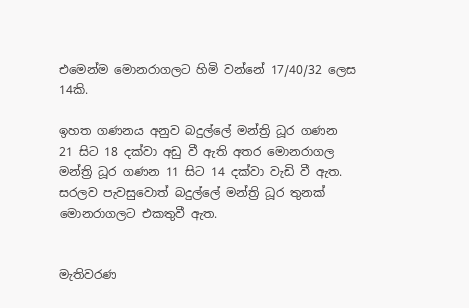එමෙන්ම මොනරාගලට හිමි වන්නේ 17/40/32 ලෙස 14කි.

ඉහත ගණනය අනුව බදුල්ලේ මන්ත්‍රි ධූර ගණන 21 සිට 18 දක්වා අඩු වී ඇති අතර මොනරාගල මන්ත්‍රි ධූර ගණන 11 සිට 14 දක්වා වැඩි වී ඇත. සරලව පැවසුවොත් බදුල්ලේ මන්ත්‍රි ධූර තුනක් මොනරාගලට එකතුවී ඇත.


මැතිවරණ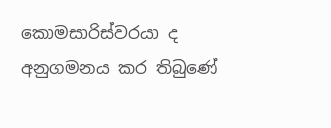කොමසාරිස්වරයා ද අනුගමනය කර තිබුණේ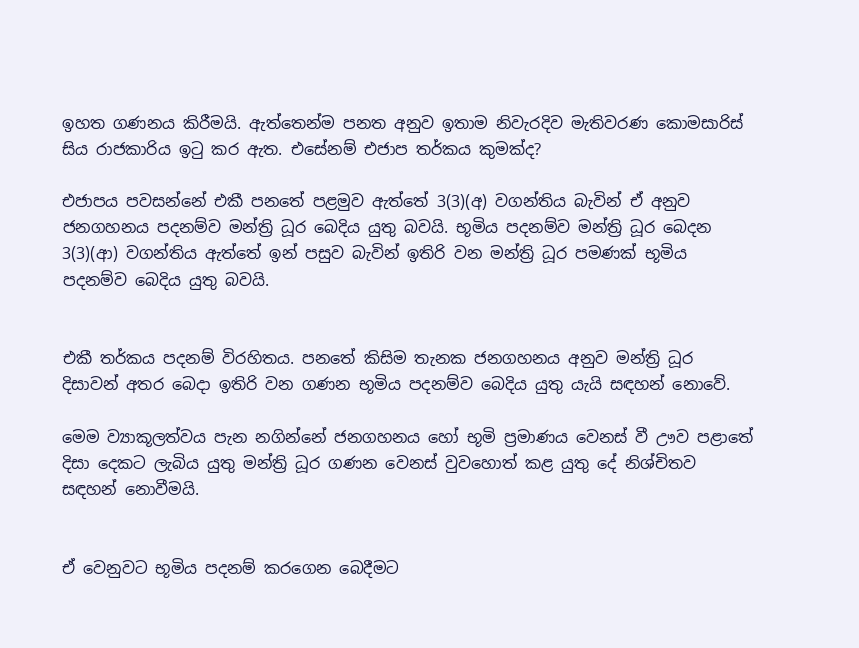ඉහත ගණනය කිරීමයි. ඇත්තෙන්ම පනත අනුව ඉතාම නිවැරදිව මැතිවරණ කොමසාරිස් සිය රාජකාරිය ඉටු කර ඇත. එසේනම් එජාප තර්කය කුමක්ද?

එජාපය පවසන්නේ එකී පනතේ පළමුව ඇත්තේ 3(3)(අ) වගන්තිය බැවින් ඒ අනුව ජනගහනය පදනම්ව මන්ත්‍රි ධූර බෙදිය යුතු බවයි. භූමිය පදනම්ව මන්ත්‍රි ධූර බෙදන 3(3)(ආ) වගන්තිය ඇත්තේ ඉන් පසුව බැවින් ඉතිරි වන මන්ත්‍රි ධූර පමණක් භූමිය පදනම්ව බෙදිය යුතු බවයි.


එකී තර්කය පදනම් විරහිතය. පනතේ කිසිම තැනක ජනගහනය අනුව මන්ත්‍රි ධූර දිසාවන් අතර බෙදා ඉතිරි වන ගණන භූමිය පදනම්ව බෙදිය යුතු යැයි සඳහන් නොවේ.

මෙම ව්‍යාකූලත්වය පැන නගින්නේ ජනගහනය හෝ භූමි ප්‍රමාණය වෙනස් වී ඌව පළාතේ දිසා දෙකට ලැබිය යුතු මන්ත්‍රි ධූර ගණන වෙනස් වුවහොත් කළ යුතු දේ නිශ්චිතව සඳහන් නොවීමයි.


ඒ වෙනුවට භූමිය පදනම් කරගෙන බෙදීමට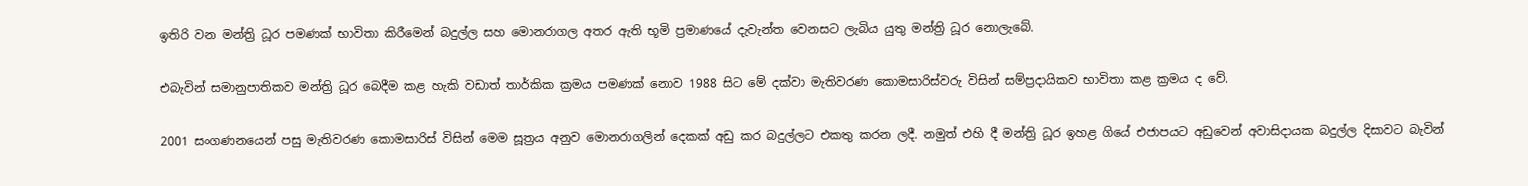ඉතිරි වන මන්ත්‍රි ධූර පමණක් භාවිතා කිරීමෙන් බදුල්ල සහ මොනරාගල අතර ඇති භූමි ප්‍රමාණයේ දැවැන්ත වෙනසට ලැබිය යුතු මන්ත්‍රි ධූර නොලැබේ.

එබැවින් සමානුපාතිකව මන්ත්‍රි ධූර බෙදීම කළ හැකි වඩාත් තාර්කික ක්‍රමය පමණක් නොව 1988 සිට මේ දක්වා මැතිවරණ කොමසාරිස්වරු විසින් සම්ප්‍රදායිකව භාවිතා කළ ක්‍රමය ද වේ.

2001 සංගණනයෙන් පසු මැතිවරණ කොමසාරිස් විසින් මෙම සූත්‍රය අනුව මොනරාගලින් දෙකක් අඩු කර බදුල්ලට එකතු කරන ලදී. නමුත් එහි දී මන්ත්‍රි ධූර ඉහළ ගියේ එජාපයට අඩුවෙන් අවාසිදායක බදුල්ල දිසාවට බැවින්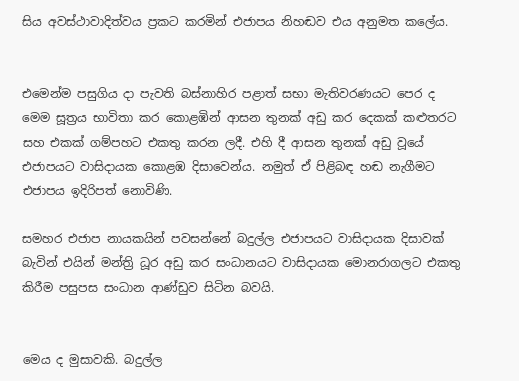සිය අවස්ථාවාදිත්වය ප්‍රකට කරමින් එජාපය නිහඬව එය අනුමත කලේය.


එමෙන්ම පසුගිය දා පැවති බස්නාහිර පළාත් සභා මැතිවරණයට පෙර ද මෙම සූත්‍රය භාවිතා කර කොළඹින් ආසන තුනක් අඩු කර දෙකක් කළුතරට සහ එකක් ගම්පහට එකතු කරන ලදී. එහි දී ආසන තුනක් අඩු වූයේ එජාපයට වාසිදායක කොළඹ දිසාවෙන්ය. නමුත් ඒ පිළිබඳ හඬ නැගීමට එජාපය ඉදිරිපත් නොවිණි.

සමහර එජාප නායකයින් පවසන්නේ බදුල්ල එජාපයට වාසිදායක දිසාවක් බැවින් එයින් මන්ත්‍රි ධූර අඩු කර සංධානයට වාසිදායක මොනරාගලට එකතු කිරීම පසුපස සංධාන ආණ්ඩුව සිටින බවයි.


මෙය ද මුසාවකි. බදුල්ල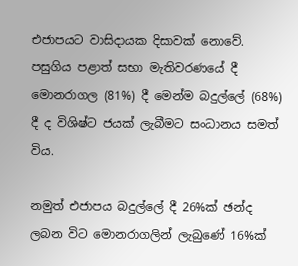එජාපයට වාසිදායක දිසාවක් නොවේ. පසුගිය පළාත් සභා මැතිවරණයේ දී මොනරාගල (81%) දී මෙන්ම බදුල්ලේ (68%) දී ද විශිෂ්ට ජයක් ලැබීමට සංධානය සමත් විය.

නමුත් එජාපය බදුල්ලේ දී 26%ක් ඡන්ද ලබන විට මොනරාගලින් ලැබුණේ 16%ක්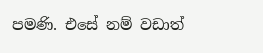පමණි. එසේ නම් වඩාත්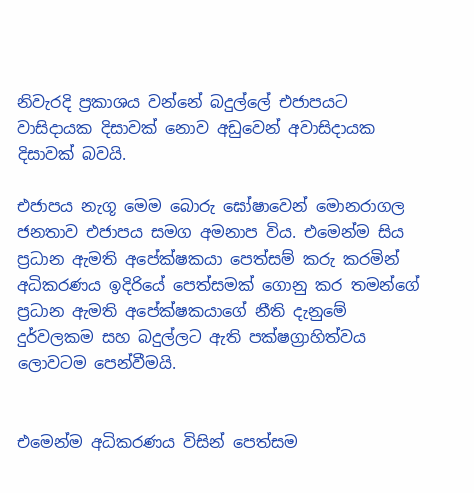නිවැරදි ප්‍රකාශය වන්නේ බදුල්ලේ එජාපයට වාසිදායක දිසාවක් නොව අඩුවෙන් අවාසිදායක දිසාවක් බවයි.

එජාපය නැගූ මෙම බොරු ඝෝෂාවෙන් මොනරාගල ජනතාව එජාපය සමග අමනාප විය. එමෙන්ම සිය ප්‍රධාන ඇමති අපේක්ෂකයා පෙත්සම් කරු කරමින් අධිකරණය ඉදිරියේ පෙත්සමක් ගොනු කර තමන්ගේ ප්‍රධාන ඇමති අපේක්ෂකයාගේ නීති දැනුමේ දුර්වලකම සහ බදුල්ලට ඇති පක්ෂග්‍රාහිත්වය ලොවටම පෙන්වීමයි.


එමෙන්ම අධිකරණය විසින් පෙත්සම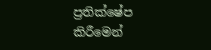ප්‍රතික්ෂේප කිරීමෙන්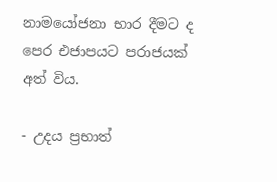නාමයෝජනා භාර දීමට ද පෙර එජාපයට පරාජයක් අත් විය.

- උදය ප්‍රභාත්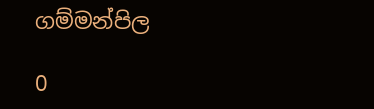ගම්මන්පිල

0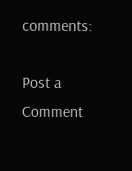comments:

Post a Comment